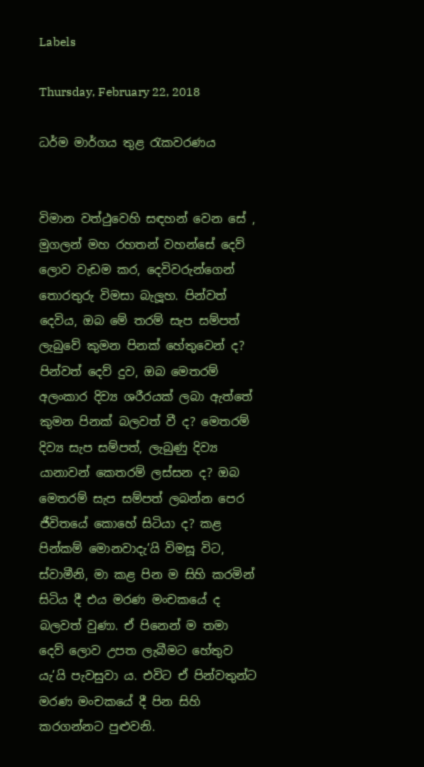Labels

Thursday, February 22, 2018

ධර්ම මාර්ගය තුළ රැකවරණය


විමාන වත්ථුවෙහි සඳහන් වෙන සේ , මුගලන් මහ රහතන් වහන්සේ දෙව් ලොව වැඩම කර, දෙවිවරුන්ගෙන් තොරතුරු විමසා බැලූහ. පින්වත් දෙවිය, ඔබ මේ තරම් සැප සම්පත් ලැබුවේ කුමන පිනක් හේතුවෙන් ද? පින්වත් දෙව් දුව, ඔබ මෙතරම් අලංකාර දිව්‍ය ශරීරයක් ලබා ඇත්තේ කුමන පිනක් බලවත් වී ද? මෙතරම් දිව්‍ය සැප සම්පත්, ලැබුණු දිව්‍ය යානාවන් කෙතරම් ලස්සන ද? ඔබ මෙතරම් සැප සම්පත් ලබන්න පෙර ජීවිතයේ කොහේ සිටියා ද? කළ පින්කම් මොනවාදැ’යි විමසූ විට, ස්වාමීනි, මා කළ පින ම සිහි කරමින් සිටිය දී එය මරණ මංචකයේ ද බලවත් වුණා. ඒ පිනෙන් ම තමා දෙව් ලොව උපත ලැබීමට හේතුව යැ’යි පැවසුවා ය. එවිට ඒ පින්වතුන්ට මරණ මංචකයේ දී පින සිහි කරගන්නට පුළුවනි.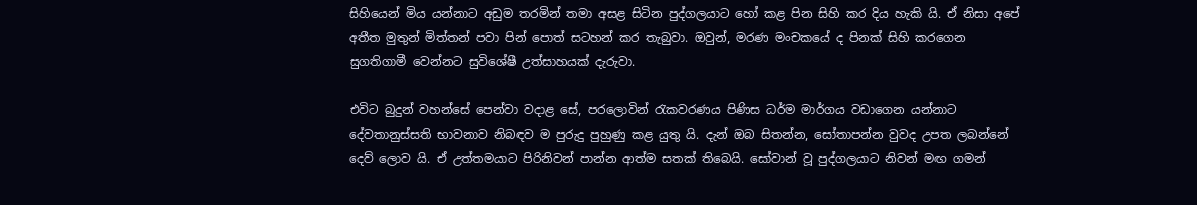සිහියෙන් මිය යන්නාට අඩුම තරමින් තමා අසළ සිටින පුද්ගලයාට හෝ කළ පින සිහි කර දිය හැකි යි. ඒ නිසා අපේ අතීත මුතුන් මිත්තන් පවා පින් පොත් සටහන් කර තැබුවා. ඔවුන්, මරණ මංචකයේ ද පිනක් සිහි කරගෙන සුගතිගාමී වෙන්නට සුවිශේෂී උත්සාහයක් දැරුවා.

එවිට බුදුන් වහන්සේ පෙන්වා වදාළ සේ, පරලොවින් රැකවරණය පිණිස ධර්ම මාර්ගය වඩාගෙන යන්නාට දේවතානුස්සති භාවනාව නිබඳව ම පුරුදු පුහුණු කළ යුතු යි. දැන් ඔබ සිතන්න, සෝතාපන්න වුවද උපත ලබන්නේ දෙව් ලොව යි. ඒ උත්තමයාට පිරිනිවන් පාන්න ආත්ම සතක් තිබෙයි. සෝවාන් වූ පුද්ගලයාට නිවන් මඟ ගමන්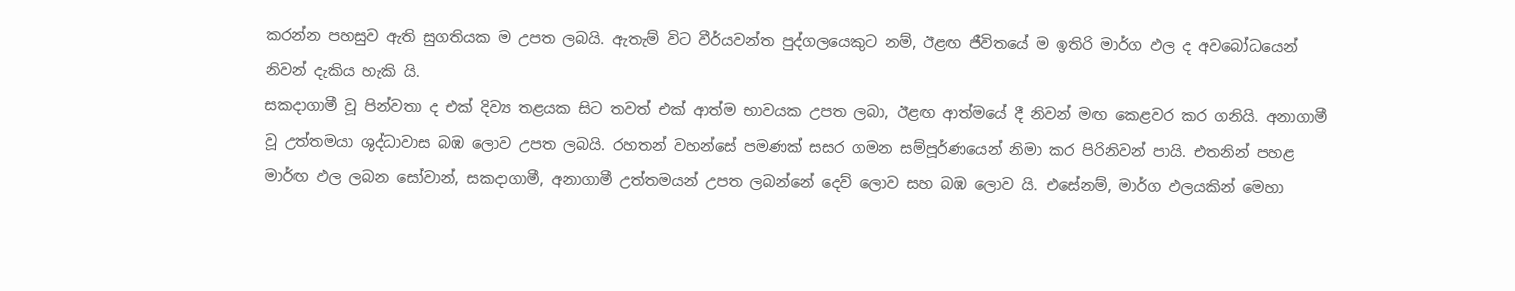කරන්න පහසුව ඇති සුගතියක ම උපත ලබයි. ඇතැම් විට වීර්යවන්ත පුද්ගලයෙකුට නම්, ඊළඟ ජීවිතයේ ම ඉතිරි මාර්ග ඵල ද අවබෝධයෙන් නිවන් දැකිය හැකි යි.
සකදාගාමී වූ පින්වතා ද එක් දිව්‍ය තළයක සිට තවත් එක් ආත්ම භාවයක උපත ලබා, ඊළඟ ආත්මයේ දී නිවන් මඟ කෙළවර කර ගනියි. අනාගාමී වූ උත්තමයා ශුද්ධාවාස බඹ ලොව උපත ලබයි. රහතන් වහන්සේ පමණක් සසර ගමන සම්පූර්ණයෙන් නිමා කර පිරිනිවන් පායි. එතනින් පහළ මාර්ඟ ඵල ලබන සෝවාන්, සකදාගාමී, අනාගාමී උත්තමයන් උපත ලබන්නේ දෙව් ලොව සහ බඹ ලොව යි. එසේනම්, මාර්ග ඵලයකින් මෙහා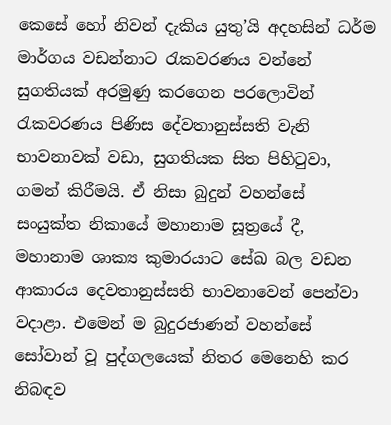කෙසේ හෝ නිවන් දැකිය යුතු’යි අදහසින් ධර්ම මාර්ගය වඩන්නාට රැකවරණය වන්නේ සුගතියක් අරමුණු කරගෙන පරලොවින් රැකවරණය පිණිස දේවතානුස්සති වැනි භාවනාවක් වඩා, සුගතියක සිත පිහිටුවා, ගමන් කිරීමයි. ඒ නිසා බුදුන් වහන්සේ සංයුක්ත නිකායේ මහානාම සූත්‍රයේ දී, මහානාම ශාක්‍ය කුමාරයාට සේඛ බල වඩන ආකාරය දෙවතානුස්සති භාවනාවෙන් පෙන්වා වදාළා. එමෙන් ම බුදුරජාණන් වහන්සේ සෝවාන් වූ පුද්ගලයෙක් නිතර මෙනෙහි කර නිබඳව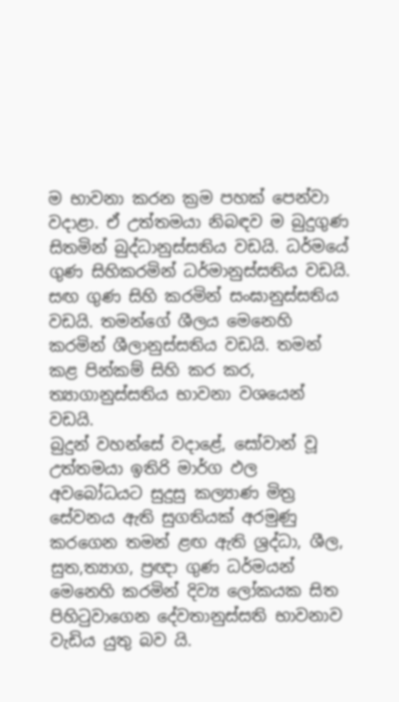ම භාවනා කරන ක්‍රම පහක් පෙන්වා වදාළා. ඒ උත්තමයා නිබඳව ම බුදුගුණ සිතමින් බුද්ධානුස්සතිය වඩයි. ධර්මයේ ගුණ සිහිකරමින් ධර්මානුස්සතිය වඩයි. සඟ ගුණ සිහි කරමින් සංඝානුස්සතිය වඩයි. තමන්ගේ ශීලය මෙනෙහි කරමින් ශීලානුස්සතිය වඩයි. තමන් කළ පින්කම් සිහි කර කර, ත්‍යාගානුස්සතිය භාවනා වශයෙන් වඩයි.
බුදුන් වහන්සේ වදාළේ, සෝවාන් වූ උත්තමයා ඉතිරි මාර්ග ඵල අවබෝධයට සුදුසු කල්‍යාණ මිත්‍ර සේවනය ඇති සුගතියක් අරමුණු කරගෙන තමන් ළඟ ඇති ශ්‍රද්ධා, ශීල, සුත,ත්‍යාග, ප්‍රඥා ගුණ ධර්මයන් මෙනෙහි කරමින් දිව්‍ය ලෝකයක සිත පිහිටුවාගෙන දේවතානුස්සති භාවනාව වැඩිය යුතු බව යි.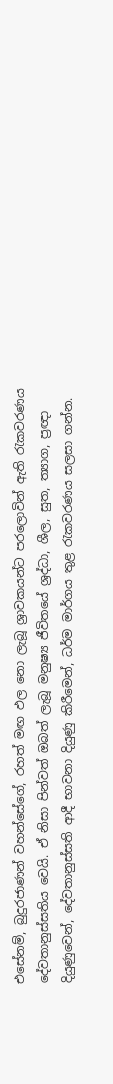එසේනම්, බුදුරජාණන් වහන්සේගේ, රහත් මඟ ඵල නො ලැබූ ශ්‍රාවකයන්ට පරලොවින් ඇති රැකවරණය දේවතානුස්සතිය වෙයි. ඒ නිසා පින්වත් ඔබත් ලැබූ මනුෂ්‍ය ජීවිතයේ ශ්‍රද්ධා, ශීල, සුත, ත්‍යාග, ප්‍රඥා දියුණුවෙන්, දේවතානුස්සති ආදී භාවනා දියුණු කිරීමෙන්, ධර්ම මාර්ගය තුළ රැකවරණය සලසා ගන්න.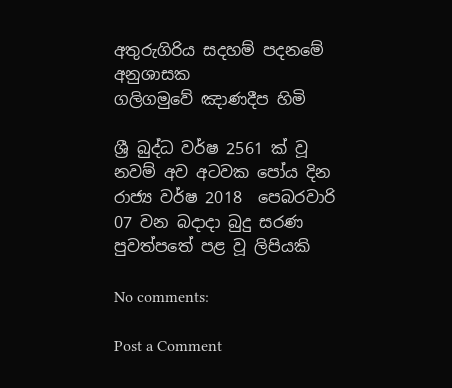අතුරුගිරිය සදහම් පදනමේ අනුශාසක
ගලිගමුවේ ඤාණදීප හිමි

ශ්‍රී බුද්ධ වර්ෂ 2561 ක් වූ නවම් අව අටවක පෝය දින රාජ්‍ය වර්ෂ 2018  පෙබරවාරි 07 වන බදාදා බුදු සරණ පුවත්පතේ පළ වූ ලිපියකි

No comments:

Post a Comment